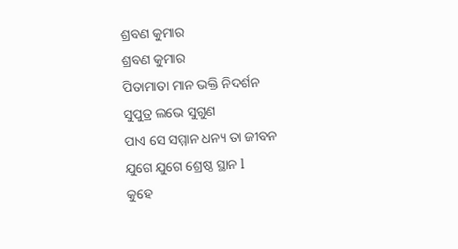ଶ୍ରବଣ କୁମାର
ଶ୍ରବଣ କୁମାର
ପିତାମାତା ମାନ ଭକ୍ତି ନିଦର୍ଶନ
ସୁପୁତ୍ର ଲଭେ ସୁଗୁଣ
ପାଏ ସେ ସମ୍ମାନ ଧନ୍ୟ ତା ଜୀବନ
ଯୁଗେ ଯୁଗେ ଶ୍ରେଷ୍ଠ ସ୍ଥାନ l
କୁହେ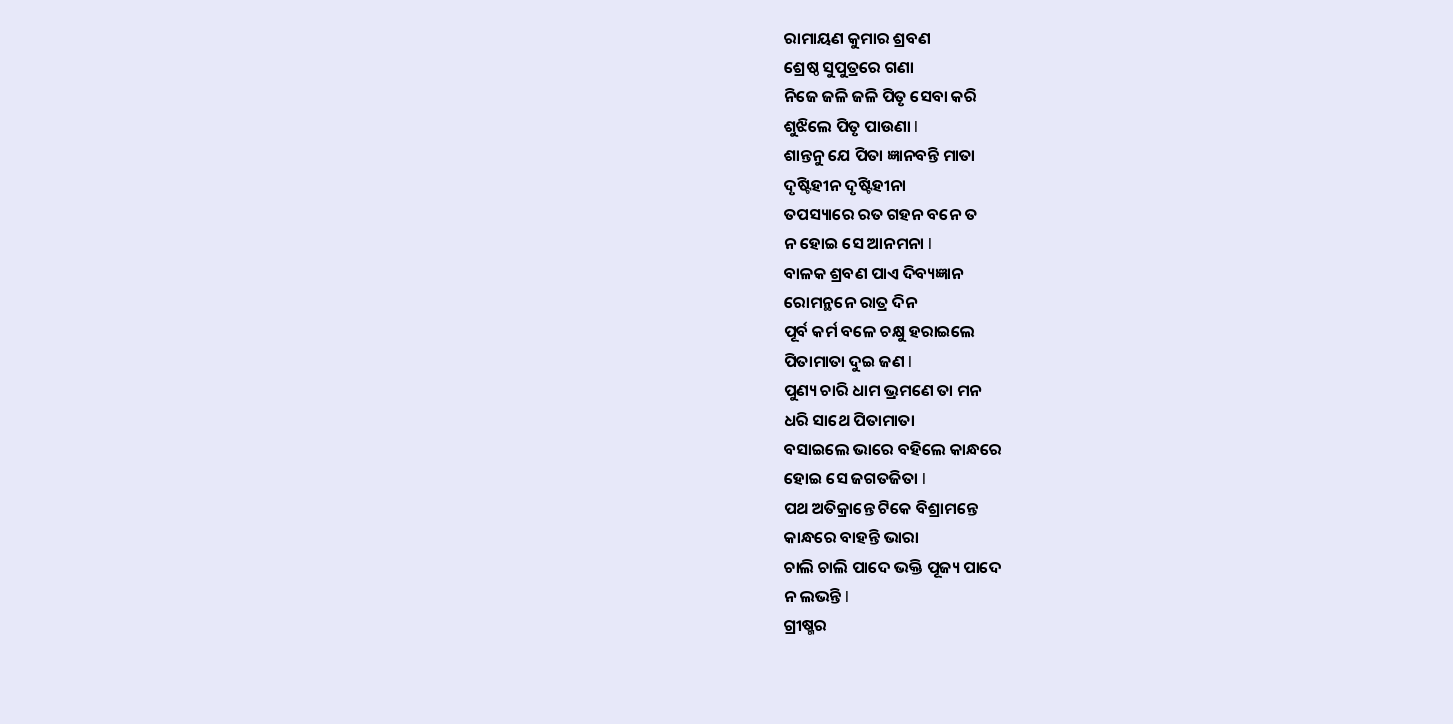ରାମାୟଣ କୁମାର ଶ୍ରବଣ
ଶ୍ରେଷ୍ଠ ସୁପୁତ୍ରରେ ଗଣା
ନିଜେ ଜଳି ଜଳି ପିତୃ ସେବା କରି
ଶୁଝିଲେ ପିତୃ ପାଉଣା l
ଶାନ୍ତନୁ ଯେ ପିତା ଜ୍ଞାନବନ୍ତି ମାତା
ଦୃଷ୍ଟିହୀନ ଦୃଷ୍ଟିହୀନା
ତପସ୍ୟାରେ ରତ ଗହନ ବନେ ତ
ନ ହୋଇ ସେ ଆନମନା l
ବାଳକ ଶ୍ରବଣ ପାଏ ଦିବ୍ୟଜ୍ଞାନ
ରୋମନ୍ଥନେ ରାତ୍ର ଦିନ
ପୂର୍ବ କର୍ମ ବଳେ ଚକ୍ଷୁ ହରାଇଲେ
ପିତାମାତା ଦୁଇ ଜଣ l
ପୁଣ୍ୟ ଚାରି ଧାମ ଭ୍ରମଣେ ତା ମନ
ଧରି ସାଥେ ପିତାମାତା
ବସାଇଲେ ଭାରେ ବହିଲେ କାନ୍ଧରେ
ହୋଇ ସେ ଜଗତଜିତା l
ପଥ ଅତିକ୍ରାନ୍ତେ ଟିକେ ବିଶ୍ରାମନ୍ତେ
କାନ୍ଧରେ ବାହନ୍ତି ଭାରା
ଚାଲି ଚାଲି ପାଦେ ଭକ୍ତି ପୂଜ୍ୟ ପାଦେ
ନ ଲଭନ୍ତି l
ଗ୍ରୀଷ୍ମର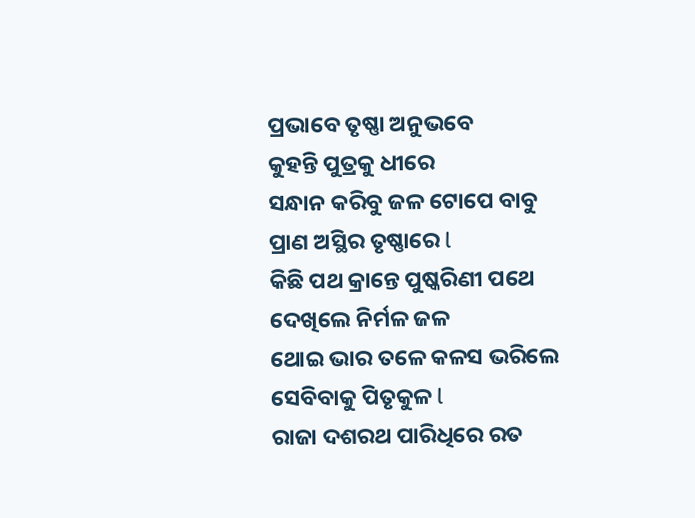ପ୍ରଭାବେ ତୃଷ୍ଣା ଅନୁଭବେ
କୁହନ୍ତି ପୁତ୍ରକୁ ଧୀରେ
ସନ୍ଧାନ କରିବୁ ଜଳ ଟୋପେ ବାବୁ
ପ୍ରାଣ ଅସ୍ଥିର ତୃଷ୍ଣାରେ l
କିଛି ପଥ କ୍ରାନ୍ତେ ପୁଷ୍କରିଣୀ ପଥେ
ଦେଖିଲେ ନିର୍ମଳ ଜଳ
ଥୋଇ ଭାର ତଳେ କଳସ ଭରିଲେ
ସେବିବାକୁ ପିତୃକୁଳ l
ରାଜା ଦଶରଥ ପାରିଧିରେ ରତ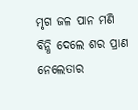ମୃଗ ଜଳ ପାନ ମଣି
ବିନ୍ଧି ଦେଲେ ଶର ପ୍ରାଣ ନେଲେତାର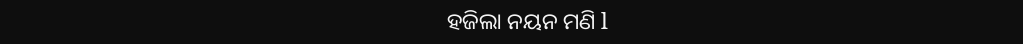ହଜିଲା ନୟନ ମଣି l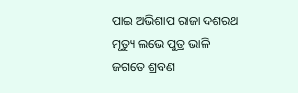ପାଇ ଅଭିଶାପ ରାଜା ଦଶରଥ
ମୃତ୍ୟୁ ଲଭେ ପୁତ୍ର ଭାଳି
ଜଗତେ ଶ୍ରବଣ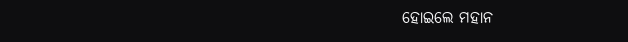ହୋଇଲେ ମହାନ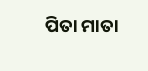ପିତା ମାତା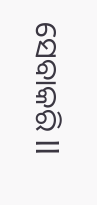ସେବାକରି ll